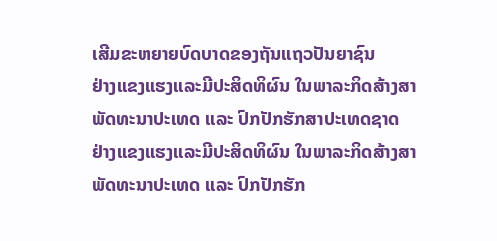ເສີມຂະຫຍາຍບົດບາດຂອງຖັນແຖວປັນຍາຊົນ
ຢ່າງແຂງແຮງແລະມີປະສິດທິຜົນ ໃນພາລະກິດສ້າງສາ
ພັດທະນາປະເທດ ແລະ ປົກປັກຮັກສາປະເທດຊາດ
ຢ່າງແຂງແຮງແລະມີປະສິດທິຜົນ ໃນພາລະກິດສ້າງສາ
ພັດທະນາປະເທດ ແລະ ປົກປັກຮັກ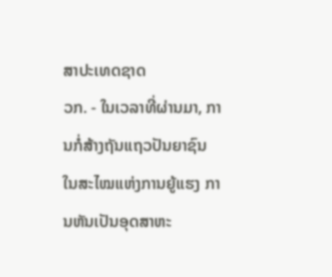ສາປະເທດຊາດ
ວກ. - ໃນເວລາທີ່ຜ່ານມາ, ການກໍ່ສ້າງຖັນແຖວປັນຍາຊົນ ໃນສະໄໝແຫ່ງການຍູ້ແຮງ ການຫັນເປັນອຸດສາຫະ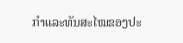ກຳແລະທັນສະໄໝຂອງປະ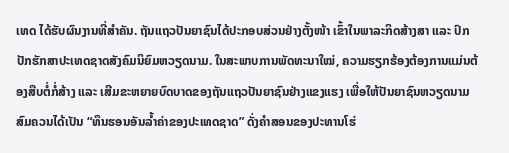ເທດ ໄດ້ຮັບຜົນງານທີ່ສຳຄັນ. ຖັນແຖວປັນຍາຊົນໄດ້ປະກອບສ່ວນຢ່າງຕັ້ງໜ້າ ເຂົ້າໃນພາລະກິດສ້າງສາ ແລະ ປົກປັກຮັກສາປະເທດຊາດສັງຄົມນິຍົມຫວຽດນາມ. ໃນສະພາບການພັດທະນາໃໝ່, ຄວາມຮຽກຮ້ອງຕ້ອງການແມ່ນຕ້ອງສືບຕໍ່ກໍ່ສ້າງ ແລະ ເສີມຂະຫຍາຍບົດບາດຂອງຖັນແຖວປັນຍາຊົນຢ່າງແຂງແຮງ ເພື່ອໃຫ້ປັນຍາຊົນຫວຽດນາມສົມຄວນໄດ້ເປັນ “ທຶນຮອນອັນລ້ຳຄ່າຂອງປະເທດຊາດ” ດັ່ງຄຳສອນຂອງປະທານໂຮ່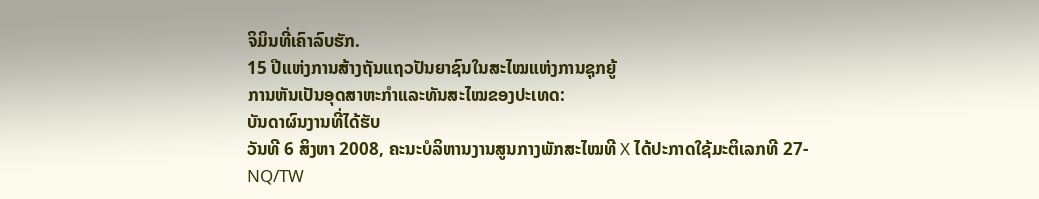ຈິມິນທີ່ເຄົາລົບຮັກ.
15 ປີແຫ່ງການສ້າງຖັນແຖວປັນຍາຊົນໃນສະໄໝແຫ່ງການຊຸກຍູ້
ການຫັນເປັນອຸດສາຫະກຳແລະທັນສະໄໝຂອງປະເທດ:
ບັນດາຜົນງານທີ່ໄດ້ຮັບ
ວັນທີ 6 ສິງຫາ 2008, ຄະນະບໍລິຫານງານສູນກາງພັກສະໄໝທີ X ໄດ້ປະກາດໃຊ້ມະຕິເລກທີ 27-NQ/TW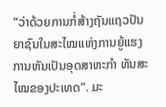“ວ່າດ້ວຍການກໍ່ສ້າງຖັນແຖວປັນຍາຊົນໃນສະໄໝແຫ່ງການຍູ້ແຮງການຫັນເປັນອຸດສາຫະກຳ ທັນສະໄໝຂອງປະເທດ”. ມະ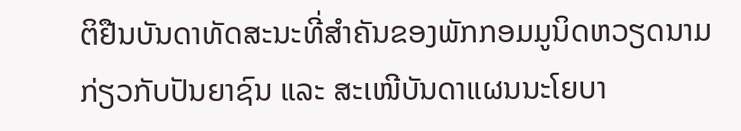ຕິຢືນບັນດາທັດສະນະທີ່ສຳຄັນຂອງພັກກອມມູນິດຫວຽດນາມ ກ່ຽວກັບປັນຍາຊົນ ແລະ ສະເໜີບັນດາແຜນນະໂຍບາ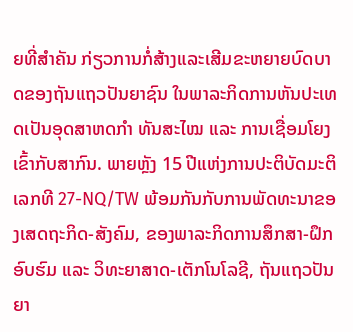ຍທີ່ສຳຄັນ ກ່ຽວການກໍ່ສ້າງແລະເສີມຂະຫຍາຍບົດບາດຂອງຖັນແຖວປັນຍາຊົນ ໃນພາລະກິດການຫັນປະເທດເປັນອຸດສາຫດກຳ ທັນສະໄໝ ແລະ ການເຊື່ອມໂຍງເຂົ້າກັບສາກົນ. ພາຍຫຼັງ 15 ປີແຫ່ງການປະຕິບັດມະຕິເລກທີ 27-NQ/TW ພ້ອມກັນກັບການພັດທະນາຂອງເສດຖະກິດ-ສັງຄົມ, ຂອງພາລະກິດການສຶກສາ-ຝຶກອົບຮົມ ແລະ ວິທະຍາສາດ-ເຕັກໂນໂລຊີ, ຖັນແຖວປັນຍາ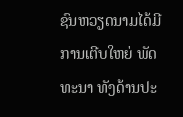ຊົນຫວຽດນາມໄດ້ມີການເຕີບໃຫຍ່ ພັດທະນາ ທັງດ້ານປະ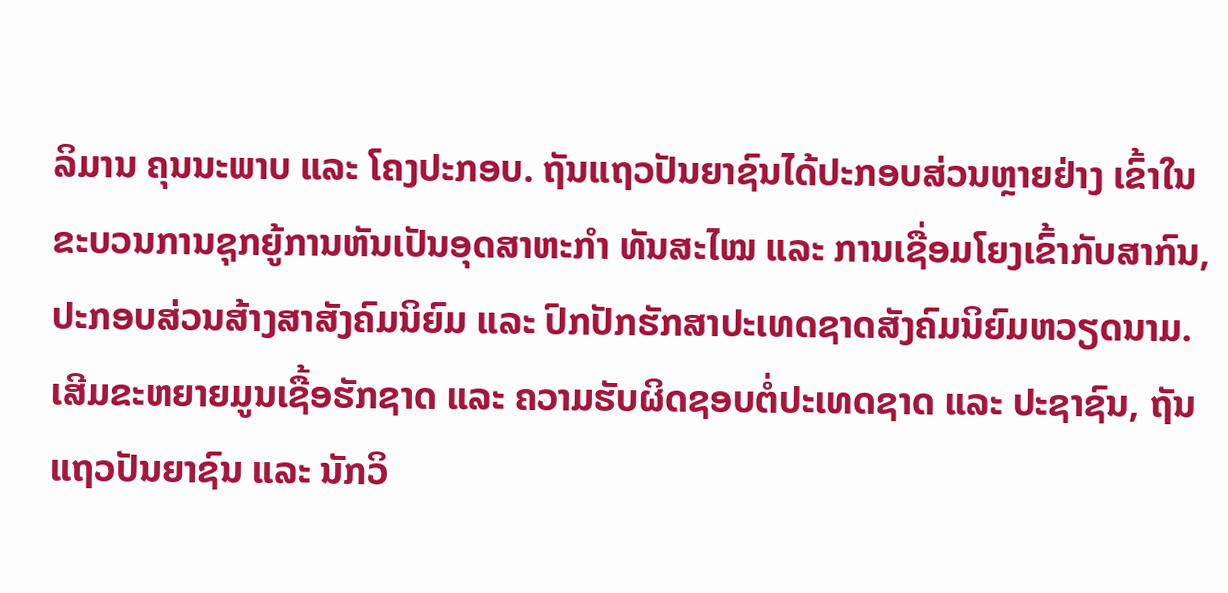ລິມານ ຄຸນນະພາບ ແລະ ໂຄງປະກອບ. ຖັນແຖວປັນຍາຊົນໄດ້ປະກອບສ່ວນຫຼາຍຢ່າງ ເຂົ້າໃນຂະບວນການຊຸກຍູ້ການຫັນເປັນອຸດສາຫະກຳ ທັນສະໄໝ ແລະ ການເຊື່ອມໂຍງເຂົ້າກັບສາກົນ, ປະກອບສ່ວນສ້າງສາສັງຄົມນິຍົມ ແລະ ປົກປັກຮັກສາປະເທດຊາດສັງຄົມນິຍົມຫວຽດນາມ. ເສີມຂະຫຍາຍມູນເຊື້ອຮັກຊາດ ແລະ ຄວາມຮັບຜິດຊອບຕໍ່ປະເທດຊາດ ແລະ ປະຊາຊົນ, ຖັນແຖວປັນຍາຊົນ ແລະ ນັກວິ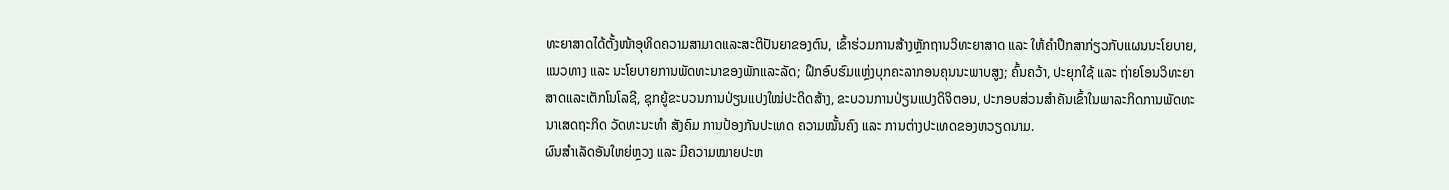ທະຍາສາດໄດ້ຕັ້ງໜ້າອຸທິດຄວາມສາມາດແລະສະຕິປັນຍາຂອງຕົນ, ເຂົ້າຮ່ວມການສ້າງຫຼັກຖານວິທະຍາສາດ ແລະ ໃຫ້ຄຳປຶກສາກ່ຽວກັບແຜນນະໂຍບາຍ, ແນວທາງ ແລະ ນະໂຍບາຍການພັດທະນາຂອງພັກແລະລັດ; ຝຶກອົບຮົມແຫຼ່ງບຸກຄະລາກອນຄຸນນະພາບສູງ; ຄົ້ນຄວ້າ, ປະຍຸກໃຊ້ ແລະ ຖ່າຍໂອນວິທະຍາສາດແລະເຕັກໂນໂລຊີ, ຊຸກຍູ້ຂະບວນການປ່ຽນແປງໃໝ່ປະດິດສ້າງ, ຂະບວນການປ່ຽນແປງດິຈິຕອນ, ປະກອບສ່ວນສຳຄັນເຂົ້າໃນພາລະກິດການພັດທະນາເສດຖະກິດ ວັດທະນະທຳ ສັງຄົມ ການປ້ອງກັນປະເທດ ຄວາມໝັ້ນຄົງ ແລະ ການຕ່າງປະເທດຂອງຫວຽດນາມ.
ຜົນສຳເລັດອັນໃຫຍ່ຫຼວງ ແລະ ມີຄວາມໝາຍປະຫ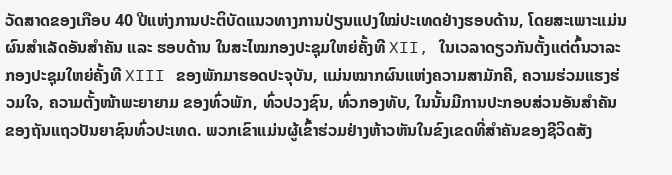ວັດສາດຂອງເກືອບ 40 ປີແຫ່ງການປະຕິບັດແນວທາງການປ່ຽນແປງໃໝ່ປະເທດຢ່າງຮອບດ້ານ, ໂດຍສະເພາະແມ່ນຜົນສຳເລັດອັນສຳຄັນ ແລະ ຮອບດ້ານ ໃນສະໄໝກອງປະຊຸມໃຫຍ່ຄັ້ງທີ XII, ໃນເວລາດຽວກັນຕັ້ງແຕ່ຕົ້ນວາລະກອງປະຊຸມໃຫຍ່ຄັ້ງທີ XIII ຂອງພັກມາຮອດປະຈຸບັນ, ແມ່ນໝາກຜົນແຫ່ງຄວາມສາມັກຄີ, ຄວາມຮ່ວມແຮງຮ່ວມໃຈ, ຄວາມຕັ້ງໜ້າພະຍາຍາມ ຂອງທົ່ວພັກ, ທົ່ວປວງຊົນ, ທົ່ວກອງທັບ, ໃນນັ້ນມີການປະກອບສ່ວນອັນສຳຄັນ ຂອງຖັນແຖວປັນຍາຊົນທົ່ວປະເທດ. ພວກເຂົາແມ່ນຜູ້ເຂົ້າຮ່ວມຢ່າງຫ້າວຫັນໃນຂົງເຂດທີ່ສໍາຄັນຂອງຊີວິດສັງ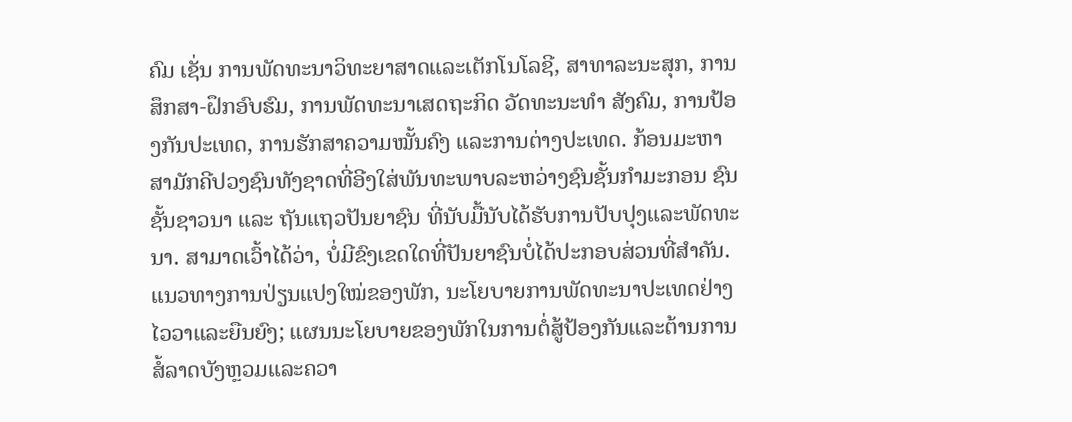ຄົມ ເຊັ່ນ ການພັດທະນາວິທະຍາສາດແລະເຕັກໂນໂລຊີ, ສາທາລະນະສຸກ, ການສຶກສາ-ຝຶກອົບຮົມ, ການພັດທະນາເສດຖະກິດ ວັດທະນະທຳ ສັງຄົມ, ການປ້ອງກັນປະເທດ, ການຮັກສາຄວາມໝັ້ນຄົງ ແລະການຕ່າງປະເທດ. ກ້ອນມະຫາສາມັກຄີປວງຊົນທັງຊາດທີ່ອີງໃສ່ພັນທະພາບລະຫວ່າງຊົນຊັ້ນກຳມະກອນ ຊົນຊັ້ນຊາວນາ ແລະ ຖັນແຖວປັນຍາຊົນ ທີ່ນັບມື້ນັບໄດ້ຮັບການປັບປຸງແລະພັດທະນາ. ສາມາດເວົ້າໄດ້ວ່າ, ບໍ່ມີຂົງເຂດໃດທີ່ປັນຍາຊົນບໍ່ໄດ້ປະກອບສ່ວນທີ່ສຳຄັນ. ແນວທາງການປ່ຽນແປງໃໝ່ຂອງພັກ, ນະໂຍບາຍການພັດທະນາປະເທດຢ່າງໄວວາແລະຍືນຍົງ; ແຜນນະໂຍບາຍຂອງພັກໃນການຕໍ່ສູ້ປ້ອງກັນແລະຕ້ານການສໍ້ລາດບັງຫຼວມແລະຄວາ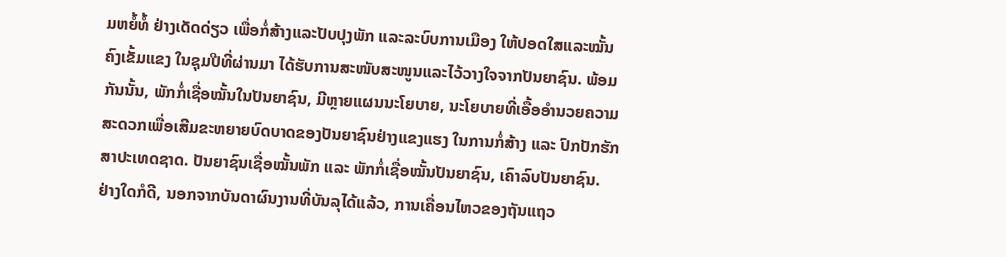ມຫຍໍ້ທໍ້ ຢ່າງເດັດດ່ຽວ ເພື່ອກໍ່ສ້າງແລະປັບປຸງພັກ ແລະລະບົບການເມືອງ ໃຫ້ປອດໃສແລະໝັ້ນຄົງເຂັ້ມແຂງ ໃນຊຸມປີທີ່ຜ່ານມາ ໄດ້ຮັບການສະໜັບສະໜູນແລະໄວ້ວາງໃຈຈາກປັນຍາຊົນ. ພ້ອມກັນນັ້ນ, ພັກກໍ່ເຊື່ອໝັ້ນໃນປັນຍາຊົນ, ມີຫຼາຍແຜນນະໂຍບາຍ, ນະໂຍບາຍທີ່ເອື້ອອຳນວຍຄວາມສະດວກເພື່ອເສີມຂະຫຍາຍບົດບາດຂອງປັນຍາຊົນຢ່າງແຂງແຮງ ໃນການກໍ່ສ້າງ ແລະ ປົກປັກຮັກສາປະເທດຊາດ. ປັນຍາຊົນເຊື່ອໝັ້ນພັກ ແລະ ພັກກໍ່ເຊື່ອໝັ້ນປັນຍາຊົນ, ເຄົາລົບປັນຍາຊົນ.
ຢ່າງໃດກໍດີ, ນອກຈາກບັນດາຜົນງານທີ່ບັນລຸໄດ້ແລ້ວ, ການເຄື່ອນໄຫວຂອງຖັນແຖວ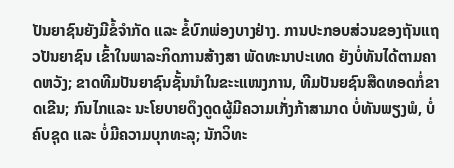ປັນຍາຊົນຍັງມີຂໍ້ຈຳກັດ ແລະ ຂໍ້ບົກພ່ອງບາງຢ່າງ. ການປະກອບສ່ວນຂອງຖັນແຖວປັນຍາຊົນ ເຂົ້າໃນພາລະກິດການສ້າງສາ ພັດທະນາປະເທດ ຍັງບໍ່ທັນໄດ້ຕາມຄາດຫວັງ; ຂາດທີມປັນຍາຊົນຊັ້ນນໍາໃນຂະະແໜງການ, ທີມປັນຍຊົນສືດທອດກໍ່ຂາດເຂີນ; ກົນໄກແລະ ນະໂຍບາຍດຶງດູດຜູ້ມີຄວາມເກັ່ງກ້າສາມາດ ບໍ່ທັນພຽງພໍ, ບໍ່ຄົບຊຸດ ແລະ ບໍ່ມີຄວາມບຸກທະລຸ; ນັກວິທະ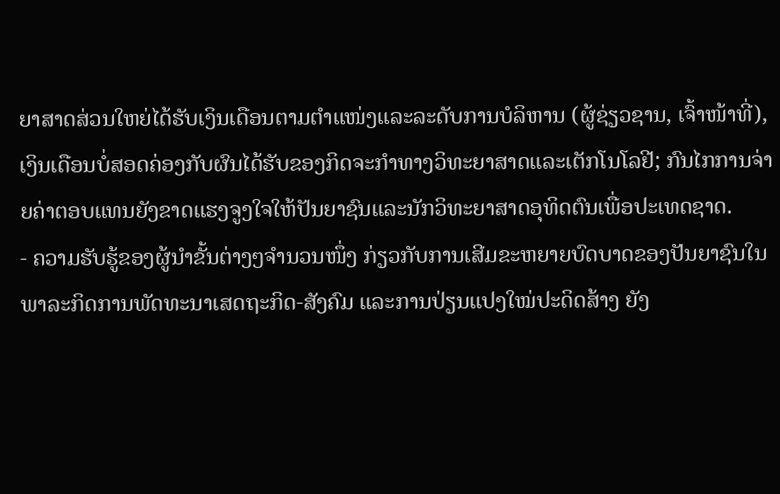ຍາສາດສ່ວນໃຫຍ່ໄດ້ຮັບເງິນເດືອນຕາມຕຳແໜ່ງແລະລະດັບການບໍລິຫານ (ຜູ້ຊ່ຽວຊານ, ເຈົ້າໜ້າທີ່), ເງິນເດືອນບໍ່ສອດຄ່ອງກັບຜົນໄດ້ຮັບຂອງກິດຈະກໍາທາງວິທະຍາສາດແລະເຕັກໂນໂລຢີ; ກົນໄກການຈ່າຍຄ່າຕອບແທນຍັງຂາດແຮງຈູງໃຈໃຫ້ປັນຍາຊົນແລະນັກວິທະຍາສາດອຸທິດຕົນເພື່ອປະເທດຊາດ.
- ຄວາມຮັບຮູ້ຂອງຜູ້ນຳຂັ້ນຕ່າງໆຈຳນວນໜຶ່ງ ກ່ຽວກັບການເສີມຂະຫຍາຍບົດບາດຂອງປັນຍາຊົນໃນພາລະກິດການພັດທະນາເສດຖະກິດ-ສັງຄົມ ແລະການປ່ຽນແປງໃໝ່ປະດິດສ້າງ ຍັງ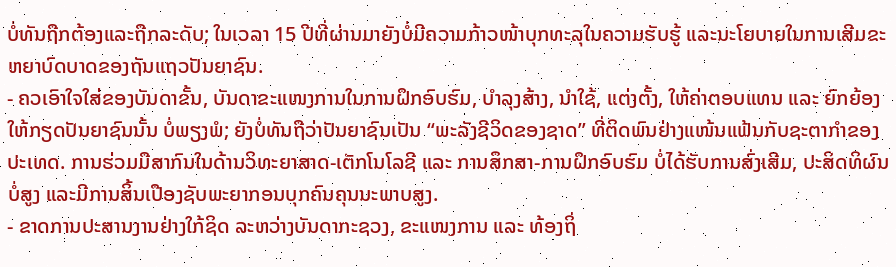ບໍ່ທັນຖືກຕ້ອງແລະຖືກລະດັບ; ໃນເວລາ 15 ປີທີ່ຜ່ານມາຍັງບໍ່ມີຄວາມກ້າວໜ້າບຸກທະລຸໃນຄວາມຮັບຮູ້ ແລະນະໂຍບາຍໃນການເສີມຂະຫຍາບົດບາດຂອງຖັນແຖວປັນຍາຊົນ.
- ຄວເອົາໃຈໃສ່ຂອງບັນດາຂັ້ນ, ບັນດາຂະແໜງການໃນການຝຶກອົບຮົມ, ບຳລຸງສ້າງ, ນຳໃຊ້, ແຕ່ງຕັ້ງ, ໃຫ້ຄ່າຕອບແທນ ແລະ ຍົກຍ້ອງໃຫ້ກຽດປັນຍາຊົນນັ້ນ ບໍ່ພຽງພໍ; ຍັງບໍ່ທັນຖືວ່າປັນຍາຊົນເປັນ “ພະລັງຊີວິດຂອງຊາດ” ທີ່ຕິດພົນຢ່າງແໜ້ນແຟ້ນກັບຊະຕາກຳຂອງປະເທດ. ການຮ່ວມມືສາກົນໃນດ້ານວິທະຍາສາດ-ເຕັກໂນໂລຊີ ແລະ ການສຶກສາ-ການຝຶກອົບຮົມ ບໍ່ໄດ້ຮັບການສົ່ງເສີມ, ປະສິດທິຜົນບໍ່ສູງ ແລະມີການສິ້ນເປືອງຊັບພະຍາກອນບຸກຄົນຄຸນນະພາບສູງ.
- ຂາດການປະສານງານຢ່າງໃກ້ຊິດ ລະຫວ່າງບັນດາກະຊວງ, ຂະແໜງການ ແລະ ທ້ອງຖິ່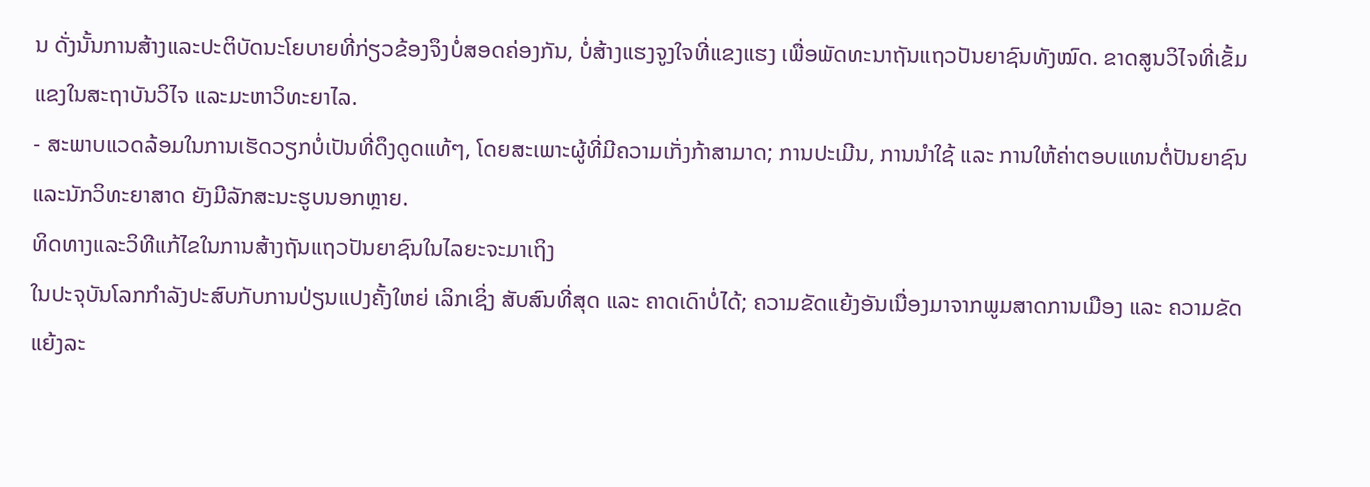ນ ດັ່ງນັ້ນການສ້າງແລະປະຕິບັດນະໂຍບາຍທີ່ກ່ຽວຂ້ອງຈຶງບໍ່ສອດຄ່ອງກັນ, ບໍ່ສ້າງແຮງຈູງໃຈທີ່ແຂງແຮງ ເພື່ອພັດທະນາຖັນແຖວປັນຍາຊົນທັງໝົດ. ຂາດສູນວິໄຈທີ່ເຂັ້ມແຂງໃນສະຖາບັນວິໄຈ ແລະມະຫາວິທະຍາໄລ.
- ສະພາບແວດລ້ອມໃນການເຮັດວຽກບໍ່ເປັນທີ່ດຶງດູດແທ້ໆ, ໂດຍສະເພາະຜູ້ທີ່ມີຄວາມເກັ່ງກ້າສາມາດ; ການປະເມີນ, ການນໍາໃຊ້ ແລະ ການໃຫ້ຄ່າຕອບແທນຕໍ່ປັນຍາຊົນແລະນັກວິທະຍາສາດ ຍັງມີລັກສະນະຮູບນອກຫຼາຍ.
ທິດທາງແລະວິທີແກ້ໄຂໃນການສ້າງຖັນແຖວປັນຍາຊົນໃນໄລຍະຈະມາເຖິງ
ໃນປະຈຸບັນໂລກກຳລັງປະສົບກັບການປ່ຽນແປງຄັ້ງໃຫຍ່ ເລິກເຊິ່ງ ສັບສົນທີ່ສຸດ ແລະ ຄາດເດົາບໍ່ໄດ້; ຄວາມຂັດແຍ້ງອັນເນື່ອງມາຈາກພູມສາດການເມືອງ ແລະ ຄວາມຂັດແຍ້ງລະ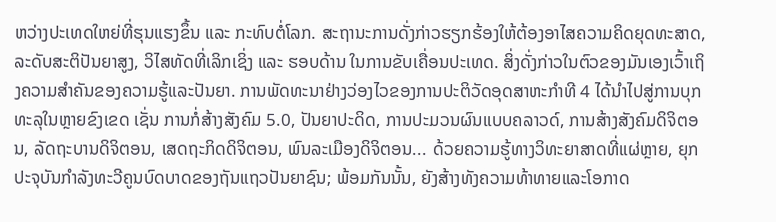ຫວ່າງປະເທດໃຫຍ່ທີ່ຮຸນແຮງຂຶ້ນ ແລະ ກະທົບຕໍ່ໂລກ. ສະຖານະການດັ່ງກ່າວຮຽກຮ້ອງໃຫ້ຕ້ອງອາໄສຄວາມຄິດຍຸດທະສາດ, ລະດັບສະຕິປັນຍາສູງ, ວິໄສທັດທີ່ເລິກເຊິ່ງ ແລະ ຮອບດ້ານ ໃນການຂັບເຄື່ອນປະເທດ. ສິ່ງດັ່ງກ່າວໃນຕົວຂອງມັນເອງເວົ້າເຖິງຄວາມສໍາຄັນຂອງຄວາມຮູ້ແລະປັນຍາ. ການພັດທະນາຢ່າງວ່ອງໄວຂອງການປະຕິວັດອຸດສາຫະກຳທີ 4 ໄດ້ນຳໄປສູ່ການບຸກທະລຸໃນຫຼາຍຂົງເຂດ ເຊັ່ນ ການກໍ່ສ້າງສັງຄົມ 5.0, ປັນຍາປະດິດ, ການປະມວນຜົນແບບຄລາວດ໌, ການສ້າງສັງຄົມດິຈິຕອນ, ລັດຖະບານດິຈິຕອນ, ເສດຖະກິດດິຈິຕອນ, ພົນລະເມືອງດິຈິຕອນ... ດ້ວຍຄວາມຮູ້ທາງວິທະຍາສາດທີ່ແຜ່ຫຼາຍ, ຍຸກປະຈຸບັນກຳລັງທະວີຄູນບົດບາດຂອງຖັນແຖວປັນຍາຊົນ; ພ້ອມກັນນັ້ນ, ຍັງສ້າງທັງຄວາມທ້າທາຍແລະໂອກາດ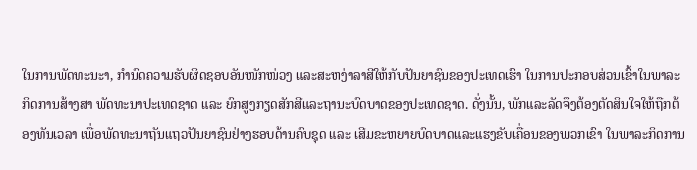ໃນການພັດທະນະາ, ກຳນົດຄວາມຮັບຜິດຊອບອັນໜັກໜ່ວງ ແລະສະຫງ່າລາສີໃຫ້ກັບປັນຍາຊົນຂອງປະເທດເຮົາ ໃນການປະກອບສ່ວນເຂົ້າໃນພາລະກິດການສ້າງສາ ພັດທະນາປະເທດຊາດ ແລະ ຍົກສູງກຽດສັກສີແລະຖານະບົດບາດຂອງປະເທດຊາດ. ດັ່ງນັ້ນ, ພັກແລະລັດຈຶງຕ້ອງຕັດສິນໃຈໃຫ້ຖືກຕ້ອງທັນເວລາ ເພື່ອພັດທະນາຖັນແຖວປັນຍາຊົນຢ່າງຮອບດ້ານຄົບຊຸດ ແລະ ເສີມຂະຫຍາຍບົດບາດແລະແຮງຂັບເຄື່ອນຂອງພວກເຂົາ ໃນພາລະກິດການ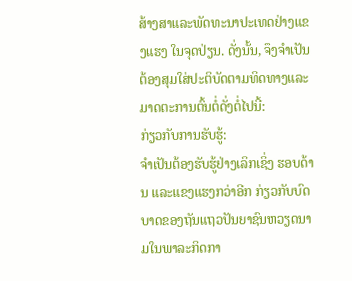ສ້າງສາແລະພັດທະນາປະເທດຢ່າງແຂງແຮງ ໃນຈຸດປ່ຽນ. ດັ່ງນັ້ນ, ຈຶງຈຳເປັນຕ້ອງສຸມໃສ່ປະຕິບັດຕາມທິດທາງແລະມາດຕະການຕົ້ນຕໍ່ດັ່ງຕໍ່ໄປນີ້:
ກ່ຽວກັບການຮັບຮູ້:
ຈຳເປັນຕ້ອງຮັບຮູ້ຢ່າງເລິກເຊິ່ງ ຮອບດ້ານ ແລະແຂງແຮງກວ່າອີກ ກ່ຽວກັບບົດບາດຂອງຖັນແຖວປັນຍາຊົນຫວຽດນາມໃນພາລະກິດກາ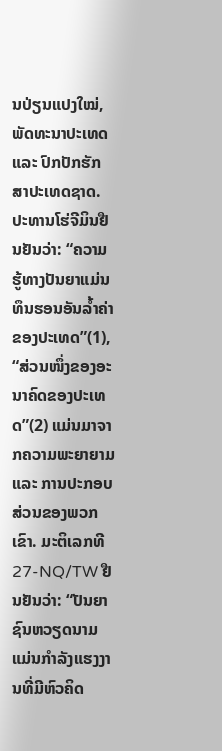ນປ່ຽນແປງໃໝ່, ພັດທະນາປະເທດ ແລະ ປົກປັກຮັກສາປະເທດຊາດ. ປະທານໂຮ່ຈີມິນຢືນຢັນວ່າ: “ຄວາມຮູ້ທາງປັນຍາແມ່ນທຶນຮອນອັນລ້ຳຄ່າຂອງປະເທດ”(1), “ສ່ວນໜຶ່ງຂອງອະນາຄົດຂອງປະເທດ”(2) ແມ່ນມາຈາກຄວາມພະຍາຍາມ ແລະ ການປະກອບສ່ວນຂອງພວກເຂົາ. ມະຕິເລກທີ 27-NQ/TW ຢືນຢັນວ່າ: “ປັນຍາຊົນຫວຽດນາມແມ່ນກຳລັງແຮງງານທີ່ມີຫົວຄິດ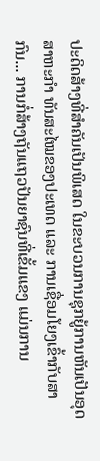ປະດິດສ້າງທີ່ສຳຄັນເປັນພິເສດ ໃນຂະບວນການຊຸກຍູ້ການຫັນເປັນອຸດສາຫະກຳ ທັນສະໄໝຂອງປະເທດ ແລະ ການເຊື່ອມໂຍງເຂົ້າກັບສາກົນ... ການກໍ່ສ້າງຖັນແຖວປັນຍາຊົນທີ່ເຂັ້ມແຂງ ແມ່ນການ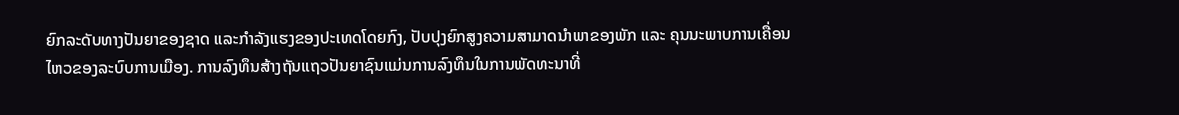ຍົກລະດັບທາງປັນຍາຂອງຊາດ ແລະກຳລັງແຮງຂອງປະເທດໂດຍກົງ, ປັບປຸງຍົກສູງຄວາມສາມາດນຳພາຂອງພັກ ແລະ ຄຸນນະພາບການເຄື່ອນໄຫວຂອງລະບົບການເມືອງ. ການລົງທຶນສ້າງຖັນແຖວປັນຍາຊົນແມ່ນການລົງທຶນໃນການພັດທະນາທີ່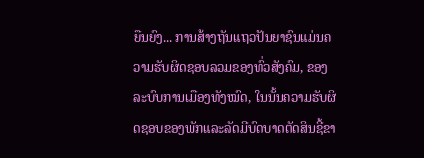ຍືນຍົງ... ການສ້າງຖັນແຖວປັນຍາຊົນແມ່ນຄວາມຮັບຜິດຊອບລວມຂອງທົ່ວສັງຄົມ, ຂອງລະບົບການເມືອງທັງໝົດ, ໃນນັ້ນຄວາມຮັບຜິດຊອບຂອງພັກແລະລັດມີບົດບາດຕັດສິນຊີ້ຂາ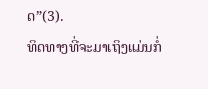ດ”(3).
ທິດທາງທີ່ຈະມາເຖິງແມ່ນກໍ່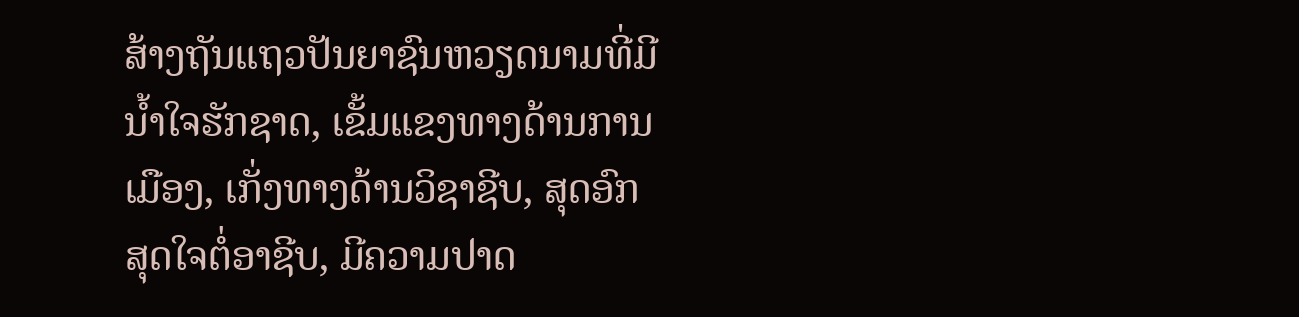ສ້າງຖັນແຖວປັນຍາຊົນຫວຽດນາມທີ່ມີນ້ຳໃຈຮັກຊາດ, ເຂັ້ມແຂງທາງດ້ານການເມືອງ, ເກັ່ງທາງດ້ານວິຊາຊີບ, ສຸດອົກສຸດໃຈຕໍ່ອາຊີບ, ມີຄວາມປາດ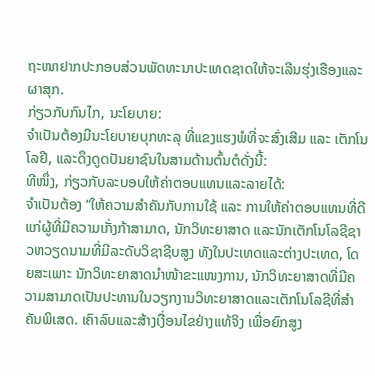ຖະໜາຢາກປະກອບສ່ວນພັດທະນາປະເທດຊາດໃຫ້ຈະເລີນຮຸ່ງເຮືອງແລະຜາສຸກ.
ກ່ຽວກັບກົນໄກ, ນະໂຍບາຍ:
ຈຳເປັນຕ້ອງມີນະໂຍບາຍບຸກທະລຸ ທີ່ແຂງແຮງພໍທີ່ຈະສົ່ງເສີມ ແລະ ເຕັກໂນໂລຢີ, ແລະດຶງດູດປັນຍາຊົນໃນສາມດ້ານຕົ້ນຕໍດັ່ງນີ້:
ທີໜຶ່ງ, ກ່ຽວກັບລະບອບໃຫ້ຄ່າຕອບແທນແລະລາຍໄດ້:
ຈຳເປັນຕ້ອງ “ໃຫ້ຄວາມສຳຄັນກັບການໃຊ້ ແລະ ການໃຫ້ຄ່າຕອບແທນທີ່ດີແກ່ຜູ້ທີ່ມີຄວາມເກັ່ງກ້າສາມາດ, ນັກວິທະຍາສາດ ແລະນັກເຕັກໂນໂລຊີຊາວຫວຽດນາມທີ່ມີລະດັບວິຊາຊີບສູງ ທັງໃນປະເທດແລະຕ່າງປະເທດ, ໂດຍສະເພາະ ນັກວິທະຍາສາດນຳໜ້າຂະແໜງການ, ນັກວິທະຍາສາດທີ່ມີຄວາມສາມາດເປັນປະທານໃນວຽກງານວິທະຍາສາດແລະເຕັກໂນໂລຊີທີ່ສໍາຄັນພິເສດ. ເຄົາລົບແລະສ້າງເງື່ອນໄຂຢ່າງແທ້ຈິງ ເພື່ອຍົກສູງ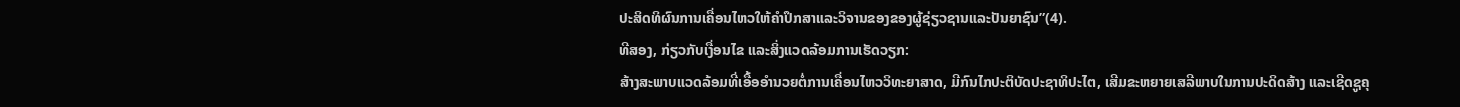ປະສິດທິຜົນການເຄື່ອນໄຫວໃຫ້ຄຳປຶກສາແລະວິຈານຂອງຂອງຜູ້ຊ່ຽວຊານແລະປັນຍາຊົນ”(4).
ທີສອງ, ກ່ຽວກັບເງື່ອນໄຂ ແລະສິ່ງແວດລ້ອມການເຮັດວຽກ:
ສ້າງສະພາບແວດລ້ອມທີ່ເອື້ອອຳນວຍຕໍ່ການເຄື່ອນໄຫວວິທະຍາສາດ, ມີກົນໄກປະຕິບັດປະຊາທິປະໄຕ, ເສີມຂະຫຍາຍເສລີພາບໃນການປະດິດສ້າງ ແລະເຊີດຊູຄຸ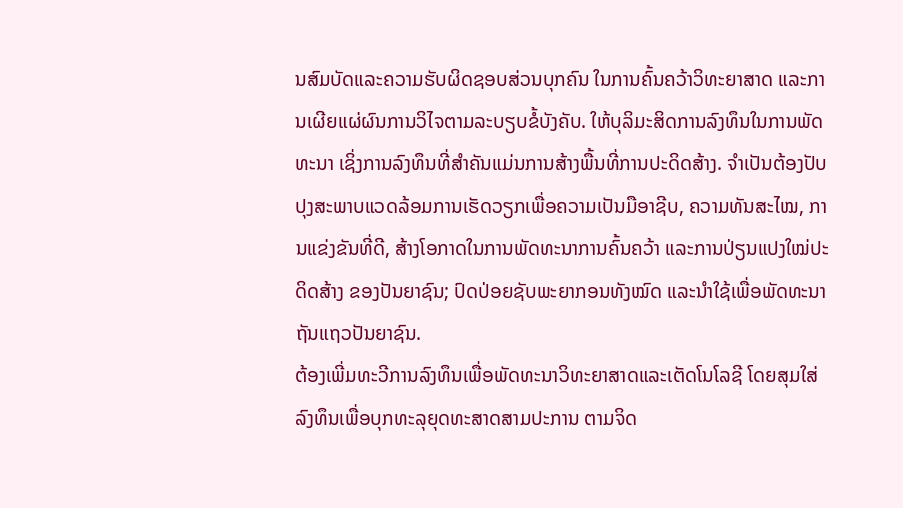ນສົມບັດແລະຄວາມຮັບຜິດຊອບສ່ວນບຸກຄົນ ໃນການຄົ້ນຄວ້າວິທະຍາສາດ ແລະການເຜີຍແຜ່ຜົນການວິໄຈຕາມລະບຽບຂໍ້ບັງຄັບ. ໃຫ້ບຸລິມະສິດການລົງທຶນໃນການພັດທະນາ ເຊິ່ງການລົງທຶນທີ່ສຳຄັນແມ່ນການສ້າງພື້ນທີ່ການປະດິດສ້າງ. ຈຳເປັນຕ້ອງປັບປຸງສະພາບແວດລ້ອມການເຮັດວຽກເພື່ອຄວາມເປັນມືອາຊີບ, ຄວາມທັນສະໄໝ, ການແຂ່ງຂັນທີ່ດີ, ສ້າງໂອກາດໃນການພັດທະນາການຄົ້ນຄວ້າ ແລະການປ່ຽນແປງໃໝ່ປະດິດສ້າງ ຂອງປັນຍາຊົນ; ປົດປ່ອຍຊັບພະຍາກອນທັງໝົດ ແລະນຳໃຊ້ເພື່ອພັດທະນາຖັນແຖວປັນຍາຊົນ.
ຕ້ອງເພີ່ມທະວີການລົງທຶນເພື່ອພັດທະນາວິທະຍາສາດແລະເຕັດໂນໂລຊີ ໂດຍສຸມໃສ່ລົງທຶນເພື່ອບຸກທະລຸຍຸດທະສາດສາມປະການ ຕາມຈິດ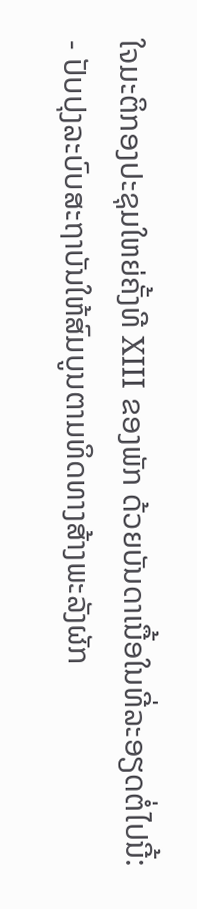ໃຈມະຕິກອງປະຊຸມໃຫຍ່ຄັ້ງທີ XIII ຂອງພັກ ດ້ວຍບັນດາເນື້ອໃນທີ່ລະອຽດຕໍ່ໄປນີ້:
- ປັບປຸງລະບົບສະຖາບັນໃຫ້ສົມບູນຕາມທິດທາງສ້າງພະລັງຜັກ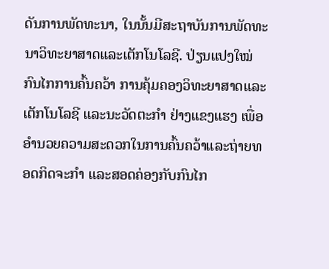ດັນການພັດທະນາ, ໃນນັ້ນມີສະຖາບັນການພັດທະນາວິທະຍາສາດແລະເຕັກໂນໂລຊີ. ປ່ຽນແປງໃໝ່ກົນໄກການຄົ້ນຄວ້າ ການຄຸ້ມຄອງວິທະຍາສາດແລະເຕັກໂນໂລຊີ ແລະນະວັດຕະກຳ ຢ່າງແຂງແຮງ ເພື່ອອຳນວຍຄວາມສະດວກໃນການຄົ້ນຄວ້າແລະຖ່າຍທອດກິດຈະກຳ ແລະສອດຄ່ອງກັບກົນໄກ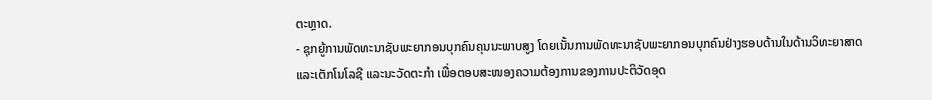ຕະຫຼາດ.
- ຊຸກຍູ້ການພັດທະນາຊັບພະຍາກອນບຸກຄົນຄຸນນະພາບສູງ ໂດຍເນັ້ນການພັດທະນາຊັບພະຍາກອນບຸກຄົນຢ່າງຮອບດ້ານໃນດ້ານວິທະຍາສາດແລະເຕັກໂນໂລຊີ ແລະນະວັດຕະກຳ ເພື່ອຕອບສະໜອງຄວາມຕ້ອງການຂອງການປະຕິວັດອຸດ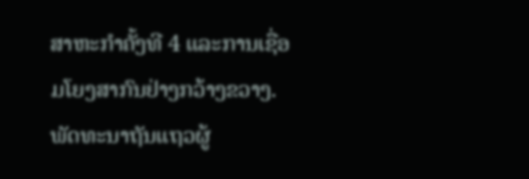ສາຫະກຳຄັ້ງທີ 4 ແລະການເຊື່ອມໂຍງສາກົນຢ່າງກວ້າງຂວາງ. ພັດທະນາຖັນແຖວຜູ້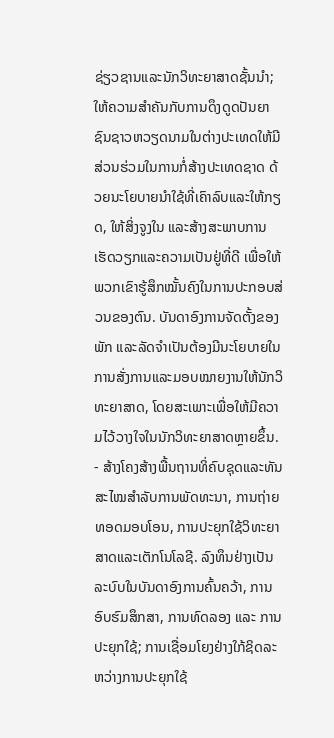ຊ່ຽວຊານແລະນັກວິທະຍາສາດຊັ້ນນຳ; ໃຫ້ຄວາມສຳຄັນກັບການດຶງດູດປັນຍາຊົນຊາວຫວຽດນາມໃນຕ່າງປະເທດໃຫ້ມີສ່ວນຮ່ວມໃນການກໍ່ສ້າງປະເທດຊາດ ດ້ວຍນະໂຍບາຍນຳໃຊ້ທີ່ເຄົາລົບແລະໃຫ້ກຽດ, ໃຫ້ສິ່ງຈູງໃນ ແລະສ້າງສະພາບການເຮັດວຽກແລະຄວາມເປັນຢູ່ທີ່ດີ ເພື່ອໃຫ້ພວກເຂົາຮູ້ສຶກໝັ້ນຄົງໃນການປະກອບສ່ວນຂອງຕົນ. ບັນດາອົງການຈັດຕັ້ງຂອງພັກ ແລະລັດຈຳເປັນຕ້ອງມີນະໂຍບາຍໃນການສັ່ງການແລະມອບໝາຍງານໃຫ້ນັກວິທະຍາສາດ, ໂດຍສະເພາະເພື່ອໃຫ້ມີຄວາມໄວ້ວາງໃຈໃນນັກວິທະຍາສາດຫຼາຍຂຶ້ນ.
- ສ້າງໂຄງສ້າງພື້ນຖານທິ່ຄົບຊຸດແລະທັນສະໄໝສຳລັບການພັດທະນາ, ການຖ່າຍທອດມອບໂອນ, ການປະຍຸກໃຊ້ວິທະຍາສາດແລະເຕັກໂນໂລຊີ. ລົງທຶນຢ່າງເປັນລະບົບໃນບັນດາອົງການຄົ້ນຄວ້າ, ການອົບຮົມສຶກສາ, ການທົດລອງ ແລະ ການປະຍຸກໃຊ້; ການເຊື່ອມໂຍງຢ່າງໃກ້ຊິດລະຫວ່າງການປະຍຸກໃຊ້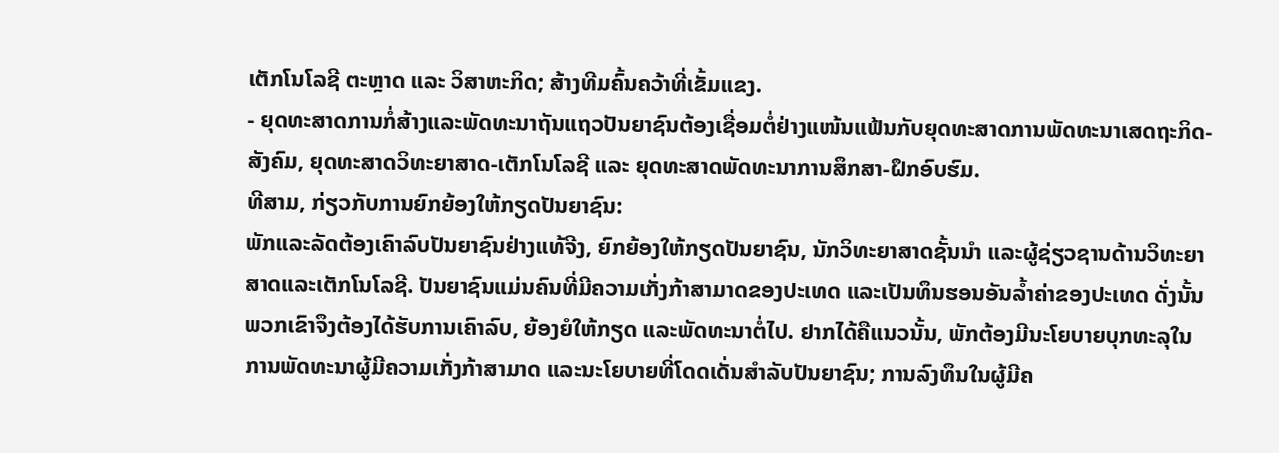ເຕັກໂນໂລຊີ ຕະຫຼາດ ແລະ ວິສາຫະກິດ; ສ້າງທີມຄົ້ນຄວ້າທີ່ເຂັ້ມແຂງ.
- ຍຸດທະສາດການກໍ່ສ້າງແລະພັດທະນາຖັນແຖວປັນຍາຊົນຕ້ອງເຊື່ອມຕໍ່ຢ່າງແໜ້ນແຟ້ນກັບຍຸດທະສາດການພັດທະນາເສດຖະກິດ-ສັງຄົມ, ຍຸດທະສາດວິທະຍາສາດ-ເຕັກໂນໂລຊີ ແລະ ຍຸດທະສາດພັດທະນາການສຶກສາ-ຝຶກອົບຮົມ.
ທີສາມ, ກ່ຽວກັບການຍົກຍ້ອງໃຫ້ກຽດປັນຍາຊົນ:
ພັກແລະລັດຕ້ອງເຄົາລົບປັນຍາຊົນຢ່າງແທ້ຈີງ, ຍົກຍ້ອງໃຫ້ກຽດປັນຍາຊົນ, ນັກວິທະຍາສາດຊັ້ນນຳ ແລະຜູ້ຊ່ຽວຊານດ້ານວິທະຍາສາດແລະເຕັກໂນໂລຊີ. ປັນຍາຊົນແມ່ນຄົນທີ່ມີຄວາມເກັ່ງກ້າສາມາດຂອງປະເທດ ແລະເປັນທຶນຮອນອັນລ້ຳຄ່າຂອງປະເທດ ດັ່ງນັ້ນ ພວກເຂົາຈຶງຕ້ອງໄດ້ຮັບການເຄົາລົບ, ຍ້ອງຍໍໃຫ້ກຽດ ແລະພັດທະນາຕໍ່ໄປ. ຢາກໄດ້ຄືແນວນັ້ນ, ພັກຕ້ອງມີນະໂຍບາຍບຸກທະລຸໃນການພັດທະນາຜູ້ມີຄວາມເກັ່ງກ້າສາມາດ ແລະນະໂຍບາຍທີ່ໂດດເດັ່ນສຳລັບປັນຍາຊົນ; ການລົງທຶນໃນຜູ້ມີຄ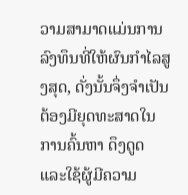ວາມສາມາດແມ່ນການລົງທຶນທີ່ໃຫ້ຜົນກຳໄລສູງສຸດ, ດັ່ງນັ້ນຈຶ່ງຈຳເປັນຕ້ອງມີຍຸດທະສາດໃນການຄົ້ນຫາ ດຶງດູດ ແລະໃຊ້ຜູ້ມີຄວາມ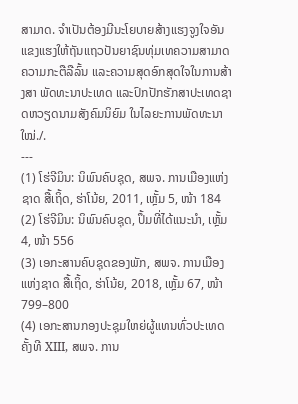ສາມາດ. ຈຳເປັນຕ້ອງມີນະໂຍບາຍສ້າງແຮງຈູງໃຈອັນແຂງແຮງໃຫ້ຖັນແຖວປັນຍາຊົນທຸ່ມເທຄວາມສາມາດ ຄວາມກະຕືລືລົ້ນ ແລະຄວາມສຸດອົກສຸດໃຈໃນການສ້າງສາ ພັດທະນາປະເທດ ແລະປົກປັກຮັກສາປະເທດຊາດຫວຽດນາມສັງຄົມນິຍົມ ໃນໄລຍະການພັດທະນາໃໝ່./.
---
(1) ໂຮ່ຈີມິນ: ນິພົນຄົບຊຸດ, ສພຈ. ການເມືອງແຫ່ງຊາດ ສື້ເຖິ້ດ, ຮ່າໂນ້ຍ, 2011, ເຫຼັ້ມ 5, ໜ້າ 184
(2) ໂຮ່ຈີມິນ: ນິພົນຄົບຊຸດ, ປຶ້ມທີ່ໄດ້ແນະນຳ, ເຫຼັ້ມ 4, ໜ້າ 556
(3) ເອກະສານຄົບຊຸດຂອງພັກ, ສພຈ. ການເມືອງແຫ່ງຊາດ ສື້ເຖິ້ດ, ຮ່າໂນ້ຍ, 2018, ເຫຼັ້ມ 67, ໜ້າ 799–800
(4) ເອກະສານກອງປະຊຸມໃຫຍ່ຜູ້ແທນທົ່ວປະເທດຄັ້ງທີ XIII, ສພຈ. ການ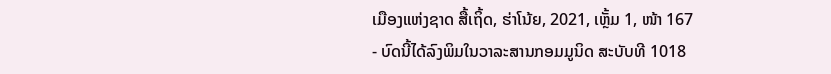ເມືອງແຫ່ງຊາດ ສື້ເຖິ້ດ, ຮ່າໂນ້ຍ, 2021, ເຫຼັ້ມ 1, ໜ້າ 167
- ບົດນີ້ໄດ້ລົງພິມໃນວາລະສານກອມມູນິດ ສະບັບທີ 1018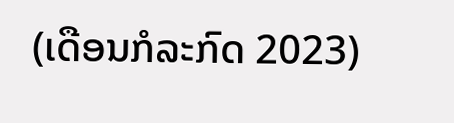(ເດືອນກໍລະກົດ 2023)